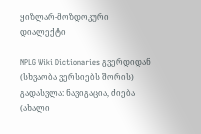ყიზლარ-მოზდოკური დიალექტი

NPLG Wiki Dictionaries გვერდიდან
(სხვაობა ვერსიებს შორის)
გადასვლა: ნავიგაცია, ძიება
(ახალი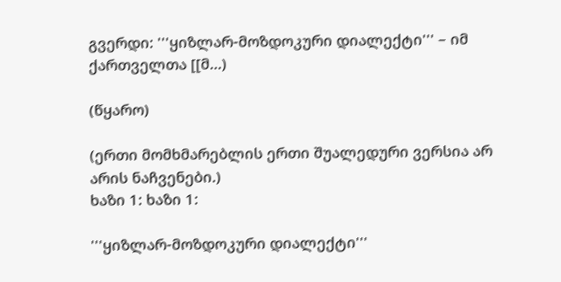გვერდი: '''ყიზლარ-მოზდოკური დიალექტი''' – იმ ქართველთა [[მ...)

(წყარო)

(ერთი მომხმარებლის ერთი შუალედური ვერსია არ არის ნაჩვენები.)
ხაზი 1: ხაზი 1:

'''ყიზლარ-მოზდოკური დიალექტი'''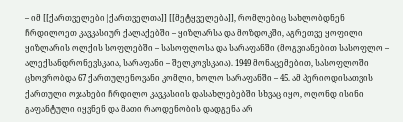– იმ [[ქართველები|ქართველთა]] [[მეტყველება]], რომლებიც სახლობდნენ ჩრდილოეთ კავკასიურ ქალაქებში – ყიზლარსა და მოზდოკში, აგრეთვე ყოფილი ყიზლარის ოლქის სოფლებში – სასოფლოსა და სარაფანში (მოგვიანებით სასოფლო – ალექსანდრონევსკაია, სარაფანი – შელკოვსკაია). 1949 მონაცემებით, სასოფლოში ცხოვრობდა 67 ქართულენოვანი კომლი, ხოლო სარაფანში – 45. ამ პერიოდისათვის ქართული ოჯახები ჩრდილო კავკასიის დასახლებებში სხვაც იყო, ოღონდ ისინი გაფანტული იყვნენ და მათი რაოდენობის დადგენა არ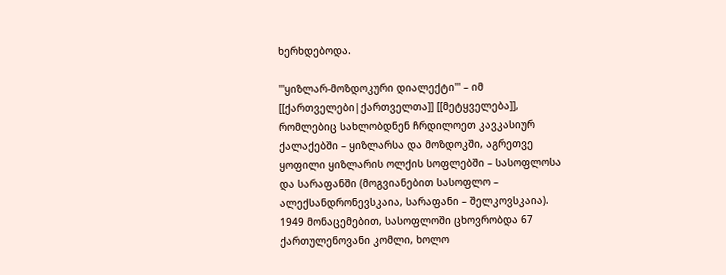ხერხდებოდა.

'''ყიზლარ-მოზდოკური დიალექტი''' – იმ [[ქართველები|ქართველთა]] [[მეტყველება]], რომლებიც სახლობდნენ ჩრდილოეთ კავკასიურ ქალაქებში – ყიზლარსა და მოზდოკში, აგრეთვე ყოფილი ყიზლარის ოლქის სოფლებში – სასოფლოსა და სარაფანში (მოგვიანებით სასოფლო – ალექსანდრონევსკაია, სარაფანი – შელკოვსკაია). 1949 მონაცემებით, სასოფლოში ცხოვრობდა 67 ქართულენოვანი კომლი, ხოლო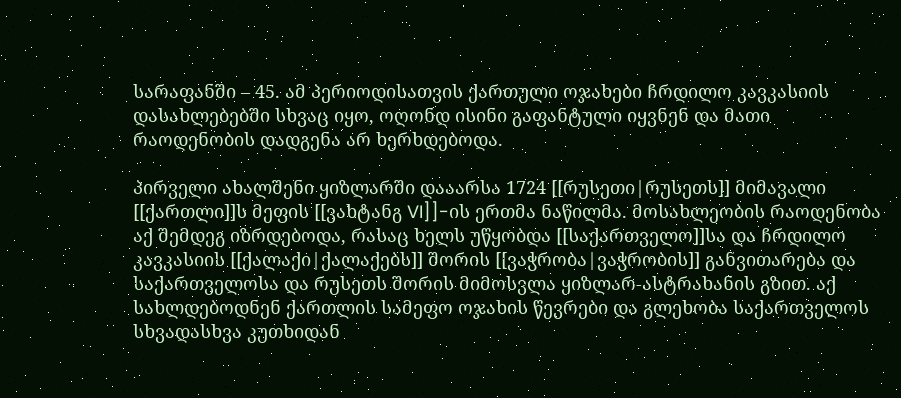სარაფანში – 45. ამ პერიოდისათვის ქართული ოჯახები ჩრდილო კავკასიის დასახლებებში სხვაც იყო, ოღონდ ისინი გაფანტული იყვნენ და მათი რაოდენობის დადგენა არ ხერხდებოდა.

პირველი ახალშენი ყიზლარში დააარსა 1724 [[რუსეთი|რუსეთს]] მიმავალი [[ქართლი]]ს მეფის [[ვახტანგ VI]]-ის ერთმა ნაწილმა. მოსახლეობის რაოდენობა აქ შემდეგ იზრდებოდა, რასაც ხელს უწყობდა [[საქართველო]]სა და ჩრდილო კავკასიის [[ქალაქი|ქალაქებს]] შორის [[ვაჭრობა|ვაჭრობის]] განვითარება და საქართველოსა და რუსეთს შორის მიმოსვლა ყიზლარ-ასტრახანის გზით. აქ სახლდებოდნენ ქართლის სამეფო ოჯახის წევრები და გლეხობა საქართველოს სხვადასხვა კუთხიდან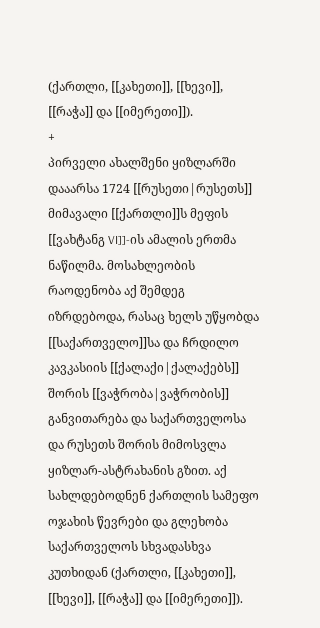(ქართლი, [[კახეთი]], [[ხევი]], [[რაჭა]] და [[იმერეთი]]).
+
პირველი ახალშენი ყიზლარში დააარსა 1724 [[რუსეთი|რუსეთს]] მიმავალი [[ქართლი]]ს მეფის [[ვახტანგ VI]]-ის ამალის ერთმა ნაწილმა. მოსახლეობის რაოდენობა აქ შემდეგ იზრდებოდა, რასაც ხელს უწყობდა [[საქართველო]]სა და ჩრდილო კავკასიის [[ქალაქი|ქალაქებს]] შორის [[ვაჭრობა|ვაჭრობის]] განვითარება და საქართველოსა და რუსეთს შორის მიმოსვლა ყიზლარ-ასტრახანის გზით. აქ სახლდებოდნენ ქართლის სამეფო ოჯახის წევრები და გლეხობა საქართველოს სხვადასხვა კუთხიდან (ქართლი, [[კახეთი]], [[ხევი]], [[რაჭა]] და [[იმერეთი]]).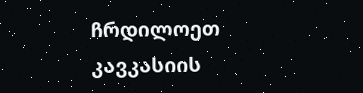ჩრდილოეთ კავკასიის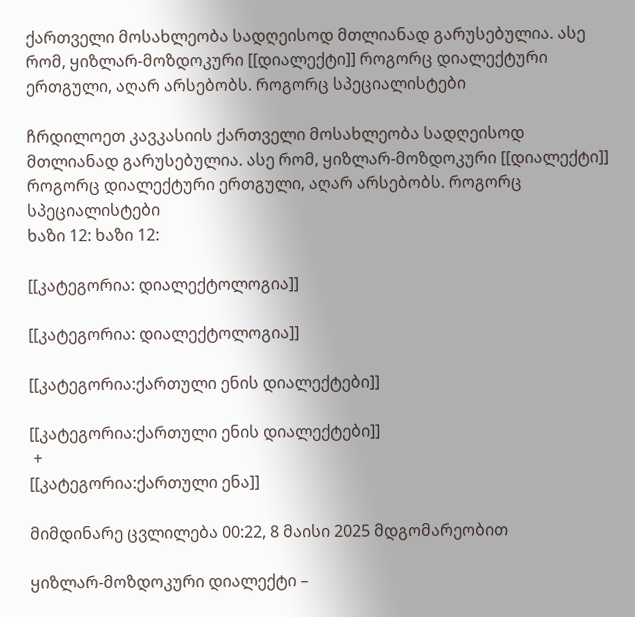ქართველი მოსახლეობა სადღეისოდ მთლიანად გარუსებულია. ასე რომ, ყიზლარ-მოზდოკური [[დიალექტი]] როგორც დიალექტური ერთგული, აღარ არსებობს. როგორც სპეციალისტები

ჩრდილოეთ კავკასიის ქართველი მოსახლეობა სადღეისოდ მთლიანად გარუსებულია. ასე რომ, ყიზლარ-მოზდოკური [[დიალექტი]] როგორც დიალექტური ერთგული, აღარ არსებობს. როგორც სპეციალისტები
ხაზი 12: ხაზი 12:

[[კატეგორია: დიალექტოლოგია]]

[[კატეგორია: დიალექტოლოგია]]

[[კატეგორია:ქართული ენის დიალექტები]]

[[კატეგორია:ქართული ენის დიალექტები]]
 +
[[კატეგორია:ქართული ენა]]

მიმდინარე ცვლილება 00:22, 8 მაისი 2025 მდგომარეობით

ყიზლარ-მოზდოკური დიალექტი –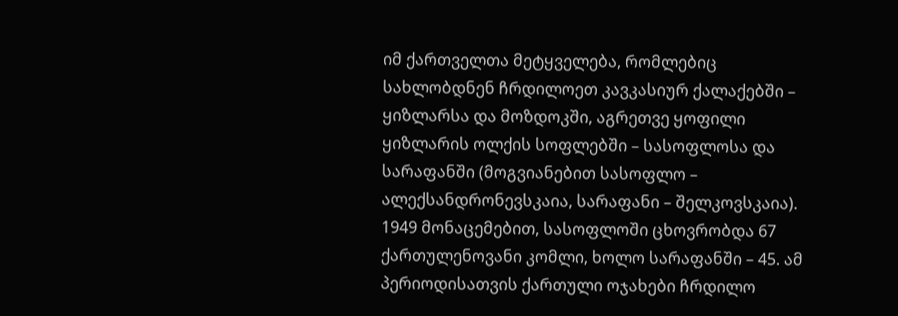იმ ქართველთა მეტყველება, რომლებიც სახლობდნენ ჩრდილოეთ კავკასიურ ქალაქებში – ყიზლარსა და მოზდოკში, აგრეთვე ყოფილი ყიზლარის ოლქის სოფლებში – სასოფლოსა და სარაფანში (მოგვიანებით სასოფლო – ალექსანდრონევსკაია, სარაფანი – შელკოვსკაია). 1949 მონაცემებით, სასოფლოში ცხოვრობდა 67 ქართულენოვანი კომლი, ხოლო სარაფანში – 45. ამ პერიოდისათვის ქართული ოჯახები ჩრდილო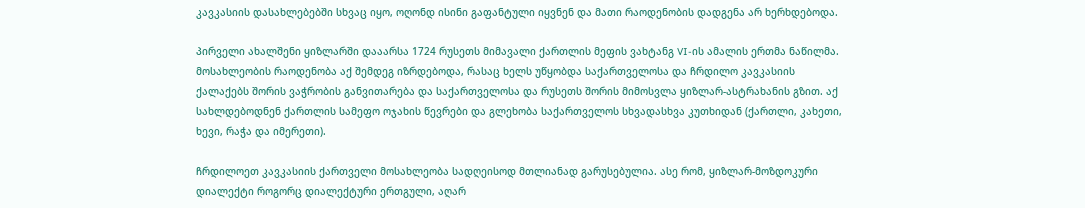კავკასიის დასახლებებში სხვაც იყო, ოღონდ ისინი გაფანტული იყვნენ და მათი რაოდენობის დადგენა არ ხერხდებოდა.

პირველი ახალშენი ყიზლარში დააარსა 1724 რუსეთს მიმავალი ქართლის მეფის ვახტანგ VI-ის ამალის ერთმა ნაწილმა. მოსახლეობის რაოდენობა აქ შემდეგ იზრდებოდა, რასაც ხელს უწყობდა საქართველოსა და ჩრდილო კავკასიის ქალაქებს შორის ვაჭრობის განვითარება და საქართველოსა და რუსეთს შორის მიმოსვლა ყიზლარ-ასტრახანის გზით. აქ სახლდებოდნენ ქართლის სამეფო ოჯახის წევრები და გლეხობა საქართველოს სხვადასხვა კუთხიდან (ქართლი, კახეთი, ხევი, რაჭა და იმერეთი).

ჩრდილოეთ კავკასიის ქართველი მოსახლეობა სადღეისოდ მთლიანად გარუსებულია. ასე რომ, ყიზლარ-მოზდოკური დიალექტი როგორც დიალექტური ერთგული, აღარ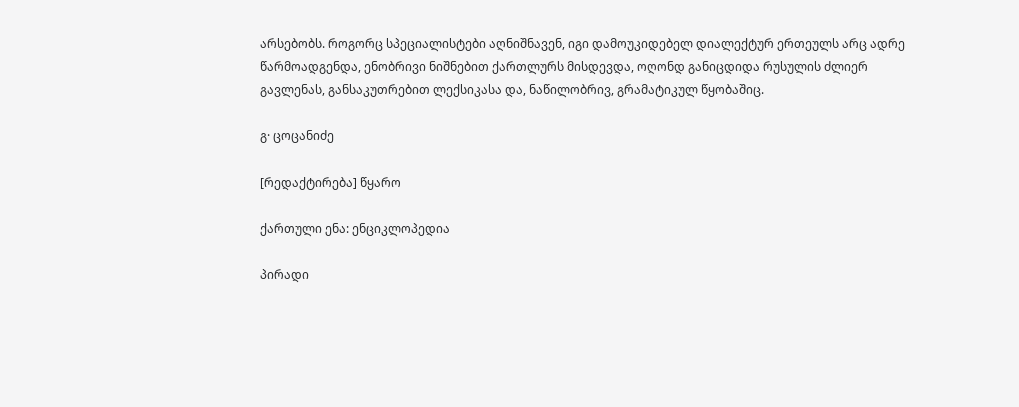არსებობს. როგორც სპეციალისტები აღნიშნავენ, იგი დამოუკიდებელ დიალექტურ ერთეულს არც ადრე წარმოადგენდა, ენობრივი ნიშნებით ქართლურს მისდევდა, ოღონდ განიცდიდა რუსულის ძლიერ გავლენას, განსაკუთრებით ლექსიკასა და, ნაწილობრივ, გრამატიკულ წყობაშიც.

გ· ცოცანიძე

[რედაქტირება] წყარო

ქართული ენა: ენციკლოპედია

პირადი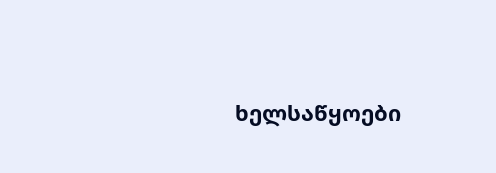ხელსაწყოები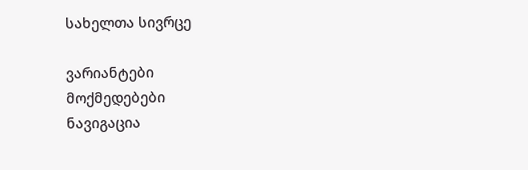სახელთა სივრცე

ვარიანტები
მოქმედებები
ნავიგაცია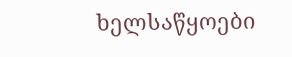ხელსაწყოები